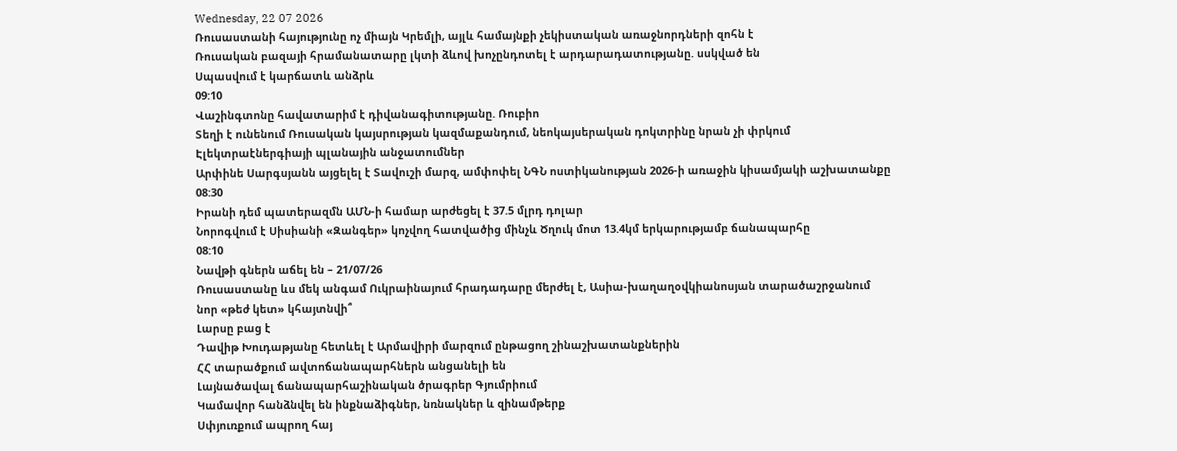Wednesday, 22 07 2026
Ռուսաստանի հայությունը ոչ միայն Կրեմլի, այլև համայնքի չեկիստական առաջնորդների զոհն է
Ռուսական բազայի հրամանատարը լկտի ձևով խոչընդոտել է արդարադատությանը. սսկված են
Սպասվում է կարճատև անձրև
09:10
Վաշինգտոնը հավատարիմ է դիվանագիտությանը. Ռուբիո
Տեղի է ունենում Ռուսական կայսրության կազմաքանդում, նեոկայսերական դոկտրինը նրան չի փրկում
Էլեկտրաէներգիայի պլանային անջատումներ
Արփինե Սարգսյանն այցելել է Տավուշի մարզ, ամփոփել ՆԳՆ ոստիկանության 2026-ի առաջին կիսամյակի աշխատանքը
08:30
Իրանի դեմ պատերազմն ԱՄՆ-ի համար արժեցել է 37.5 մլրդ դոլար
Նորոգվում է Սիսիանի «Զանգեր» կոչվող հատվածից մինչև Ծղուկ մոտ 13.4կմ երկարությամբ ճանապարհը
08:10
Նավթի գներն աճել են – 21/07/26
Ռուսաստանը ևս մեկ անգամ Ուկրաինայում հրադադարը մերժել է, Ասիա-խաղաղօվկիանոսյան տարածաշրջանում նոր «թեժ կետ» կհայտնվի՞
Լարսը բաց է
Դավիթ Խուդաթյանը հետևել է Արմավիրի մարզում ընթացող շինաշխատանքներին
ՀՀ տարածքում ավտոճանապարհներն անցանելի են
Լայնածավալ ճանապարհաշինական ծրագրեր Գյումրիում
Կամավոր հանձնվել են ինքնաձիգներ, նռնակներ և զինամթերք
Սփյուռքում ապրող հայ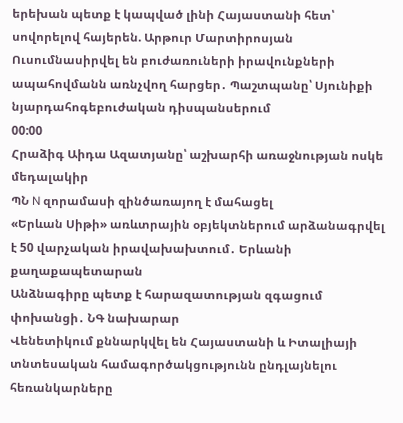երեխան պետք է կապված լինի Հայաստանի հետ՝ սովորելով հայերեն. Արթուր Մարտիրոսյան
Ուսումնասիրվել են բուժառուների իրավունքների ապահովմանն առնչվող հարցեր․ Պաշտպանը՝ Սյունիքի նյարդահոգեբուժական դիսպանսերում
00:00
Հրաձիգ Աիդա Ազատյանը՝ աշխարհի առաջնության ոսկե մեդալակիր
ՊՆ N զորամասի զինծառայող է մահացել
«Երևան Սիթի» առևտրային օբյեկտներում արձանագրվել է 50 վարչական իրավախախտում․ Երևանի քաղաքապետարան
Անձնագիրը պետք է հարազատության զգացում փոխանցի․ ՆԳ նախարար
Վենետիկում քննարկվել են Հայաստանի և Իտալիայի տնտեսական համագործակցությունն ընդլայնելու հեռանկարները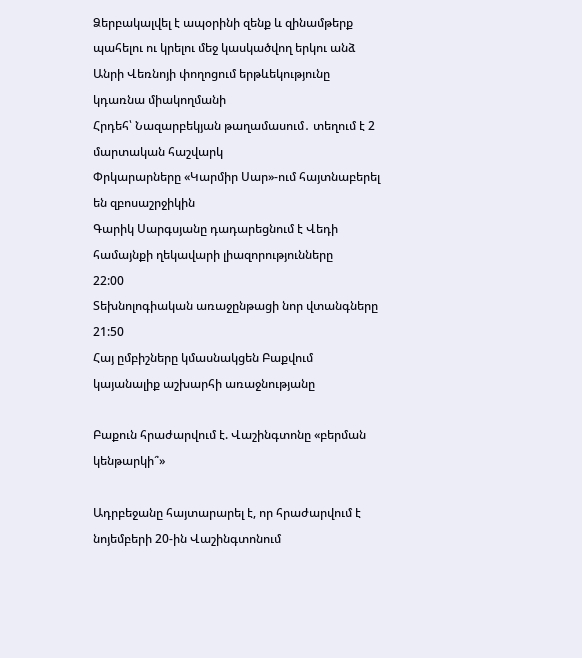Ձերբակալվել է ապօրինի զենք և զինամթերք պահելու ու կրելու մեջ կասկածվող երկու անձ
Անրի Վեռնոյի փողոցում երթևեկությունը կդառնա միակողմանի
Հրդեհ՝ Նազարբեկյան թաղամասում․ տեղում է 2 մարտական հաշվարկ
Փրկարարները «Կարմիր Սար»-ում հայտնաբերել են զբոսաշրջիկին
Գարիկ Սարգսյանը դադարեցնում է Վեդի համայնքի ղեկավարի լիազորությունները
22:00
Տեխնոլոգիական առաջընթացի նոր վտանգները
21:50
Հայ ըմբիշները կմասնակցեն Բաքվում կայանալիք աշխարհի առաջնությանը

Բաքուն հրաժարվում է. Վաշինգտոնը «բերման կենթարկի՞»

Ադրբեջանը հայտարարել է, որ հրաժարվում է նոյեմբերի 20-ին Վաշինգտոնում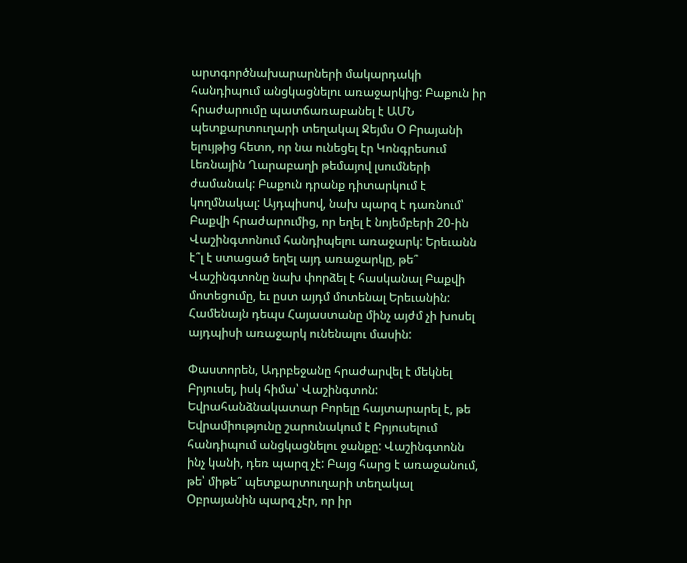արտգործնախարարների մակարդակի հանդիպում անցկացնելու առաջարկից: Բաքուն իր հրաժարումը պատճառաբանել է ԱՄՆ պետքարտուղարի տեղակալ Ջեյմս Օ Բրայանի ելույթից հետո, որ նա ունեցել էր Կոնգրեսում Լեռնային Ղարաբաղի թեմայով լսումների ժամանակ: Բաքուն դրանք դիտարկում է կողմնակալ: Այդպիսով, նախ պարզ է դառնում՝ Բաքվի հրաժարումից, որ եղել է նոյեմբերի 20-ին Վաշինգտոնում հանդիպելու առաջարկ: Երեւանն է՞լ է ստացած եղել այդ առաջարկը, թե՞ Վաշինգտոնը նախ փորձել է հասկանալ Բաքվի մոտեցումը, եւ ըստ այդմ մոտենալ Երեւանին: Համենայն դեպս Հայաստանը մինչ այժմ չի խոսել այդպիսի առաջարկ ունենալու մասին:

Փաստորեն, Ադրբեջանը հրաժարվել է մեկնել Բրյուսել, իսկ հիմա՝ Վաշինգտոն: Եվրահանձնակատար Բորելը հայտարարել է, թե Եվրամիությունը շարունակում է Բրյուսելում հանդիպում անցկացնելու ջանքը: Վաշինգտոնն ինչ կանի, դեռ պարզ չէ: Բայց հարց է առաջանում, թե՝ միթե՞ պետքարտուղարի տեղակալ Օբրայանին պարզ չէր, որ իր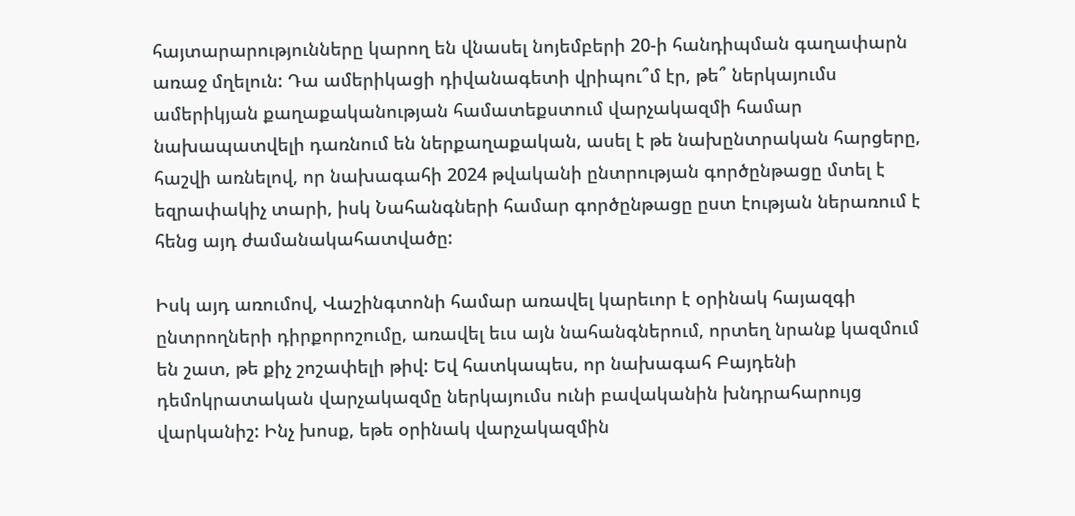հայտարարությունները կարող են վնասել նոյեմբերի 20-ի հանդիպման գաղափարն առաջ մղելուն: Դա ամերիկացի դիվանագետի վրիպու՞մ էր, թե՞ ներկայումս ամերիկյան քաղաքականության համատեքստում վարչակազմի համար նախապատվելի դառնում են ներքաղաքական, ասել է թե նախընտրական հարցերը, հաշվի առնելով, որ նախագահի 2024 թվականի ընտրության գործընթացը մտել է եզրափակիչ տարի, իսկ Նահանգների համար գործընթացը ըստ էության ներառում է հենց այդ ժամանակահատվածը:

Իսկ այդ առումով, Վաշինգտոնի համար առավել կարեւոր է օրինակ հայազգի ընտրողների դիրքորոշումը, առավել եւս այն նահանգներում, որտեղ նրանք կազմում են շատ, թե քիչ շոշափելի թիվ: Եվ հատկապես, որ նախագահ Բայդենի դեմոկրատական վարչակազմը ներկայումս ունի բավականին խնդրահարույց վարկանիշ: Ինչ խոսք, եթե օրինակ վարչակազմին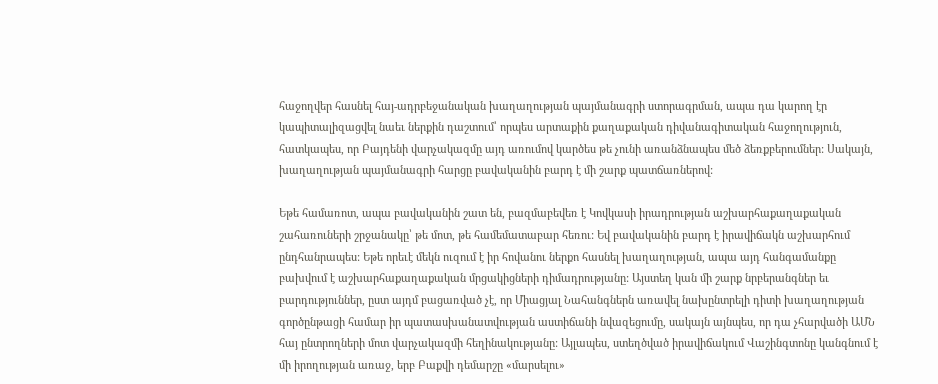հաջողվեր հասնել հայ-ադրբեջանական խաղաղության պայմանագրի ստորագրման, ապա դա կարող էր կապիտալիզացվել նաեւ ներքին դաշտում՝ որպես արտաքին քաղաքական դիվանագիտական հաջողություն, հատկապես, որ Բայդենի վարչակազմը այդ առումով կարծես թե չունի առանձնապես մեծ ձեռքբերումներ: Սակայն, խաղաղության պայմանագրի հարցը բավականին բարդ է մի շարք պատճառներով:

Եթե համառոտ, ապա բավականին շատ են, բազմաբեվեռ է Կովկասի իրադրության աշխարհաքաղաքական շահառուների շրջանակը՝ թե մոտ, թե համեմատաբար հեռու: Եվ բավականին բարդ է իրավիճակն աշխարհում ընդհանրապես: Եթե որեւէ մեկն ուզում է իր հովանու ներքո հասնել խաղաղության, ապա այդ հանգամանքը բախվում է աշխարհաքաղաքական մրցակիցների դիմադրությանը: Այստեղ կան մի շարք նրբերանգներ եւ բարդություններ, ըստ այդմ բացառված չէ, որ Միացյալ Նահանգներն առավել նախընտրելի դիտի խաղաղության գործընթացի համար իր պատասխանատվության աստիճանի նվազեցումը, սակայն այնպես, որ դա չհարվածի ԱՄՆ հայ ընտրողների մոտ վարչակազմի հեղինակությանը: Այլապես, ստեղծված իրավիճակում Վաշինգտոնը կանգնում է մի իրողության առաջ, երբ Բաքվի դեմարշը «մարսելու»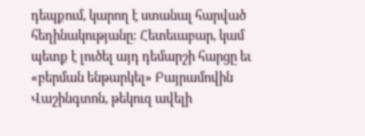դեպքում, կարող է ստանալ հարված հեղինակությանը: Հետեւաբար, կամ պետք է լուծել այդ դեմարշի հարցը եւ «բերման ենթարկել» Բայրամովին Վաշինգտոն, թեկուզ ավելի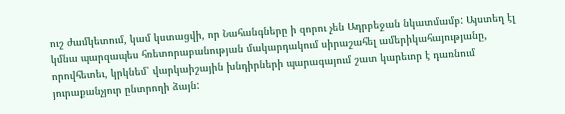ուշ ժամկետում, կամ կստացվի, որ Նահանգները ի զորու չեն Ադրբեջան նկատմամբ: Այստեղ էլ կմնա պարզապես հռետորաբանության մակարդակում սիրաշահել ամերիկահայությանը, որովհետեւ, կրկնեմ՝ վարկաիշային խնդիրների պարագայում շատ կարեւոր է դառնում յուրաքանչյուր ընտրողի ձայն: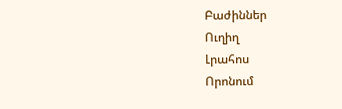Բաժիններ
Ուղիղ
Լրահոս
Որոնում